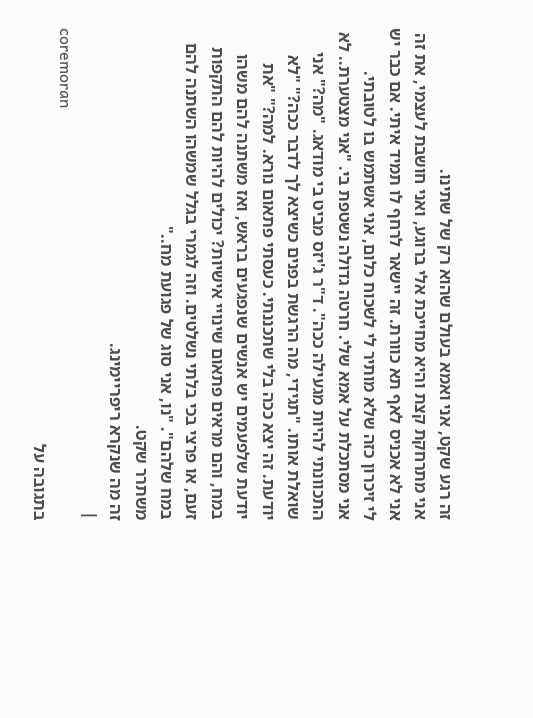זה רגע שקט, אני ואמא בעולם שהוא רק של שתינו.
אני מתרחקת קצת והיא מחייכת אלי ברוגע, ואני חושבת לעצמי, את זה אני לא אכניס לאף תא כוורת. זה יישאר לרחף לו תמיד איתי. אם כבר יש לי זיכרון כזה שלא מותיר לי לשכוח כלום, אני אשתמש בו לטובתי.
אני מסתכלת על אמא שלי. חרטה גדולה נשטפת בי. "אני מצטערת.. לא התכוונתי להיות מגעילה ככה". ד"ר ג'יזס מביט בי מודאג. "מה?" אני שואלת אותו. "תגידי, מה הרגשת בפנים כשיצא לך לדבר ככה?" "לא יודעת. זה יצא ככה בלי שתכננתי. כעסתי פתאום נורא. למה?" "את יודעת שלפעמים יש אנשים שנפגעים בראש, ואז משתנה להם משהו במח, והם מראים פתאום שינויי אישיות? יכולים להיות להם התקפות זעם, או פרצי בכי בלתי נשלטים. וזה לגמרי בגלל שמשהו השתנה להם במח שלהם". "נו, אני סוג של פגועת מח.."
משתרר שקט.
זה מה שנקרא ריפריימינג.
|
coremoran
בתגובה על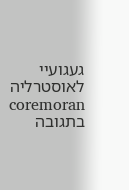געגועיי לאוסטרליה
coremoran
בתגובה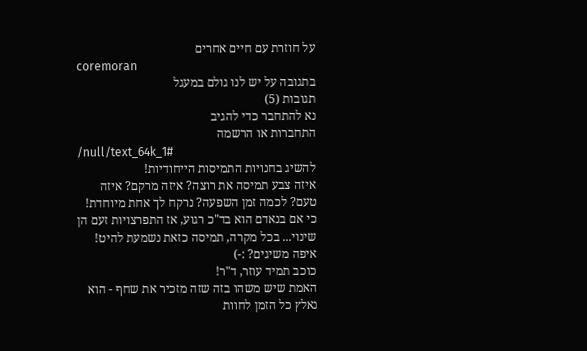על חוזרת עם חיים אחרים
coremoran
בתגובה על יש לנו גולם במעגל
תגובות (5)
נא להתחבר כדי להגיב
התחברות או הרשמה
/null/text_64k_1#
להשיג בחנויות התמיסות הייחודיות!
איזה צבע תמיסה את רוצה? איזה מרקם? איזה טעם? לכמה זמן השפעה? נרקח לך אחת מיוחדת!
כי אם בנאדם הוא בד"כ רגוע, אז התפרצויות זעם הן שינוי... בכל מקרה, תמיסה כזאת נשמעת להיט! איפה משיגים? :-)
כוכב תמיד עוזר, ד"ר!
האמת שיש משהו בזה שזה מזכיר את שחף - הוא נאלץ כל הזמן לחוות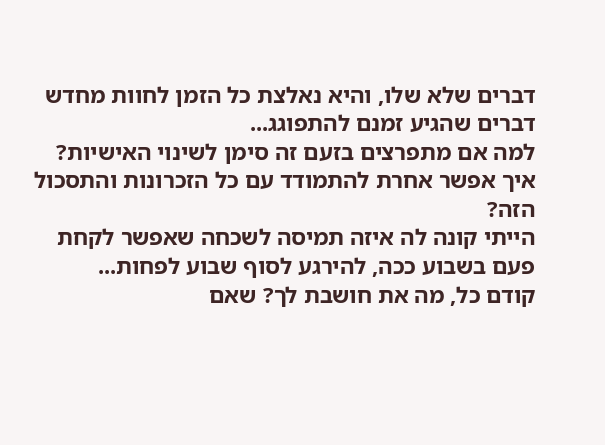דברים שלא שלו, והיא נאלצת כל הזמן לחוות מחדש דברים שהגיע זמנם להתפוגג...
למה אם מתפרצים בזעם זה סימן לשינוי האישיות?
איך אפשר אחרת להתמודד עם כל הזכרונות והתסכול הזה?
הייתי קונה לה איזה תמיסה לשכחה שאפשר לקחת פעם בשבוע ככה, להירגע לסוף שבוע לפחות...
קודם כל, מה את חושבת לך? שאם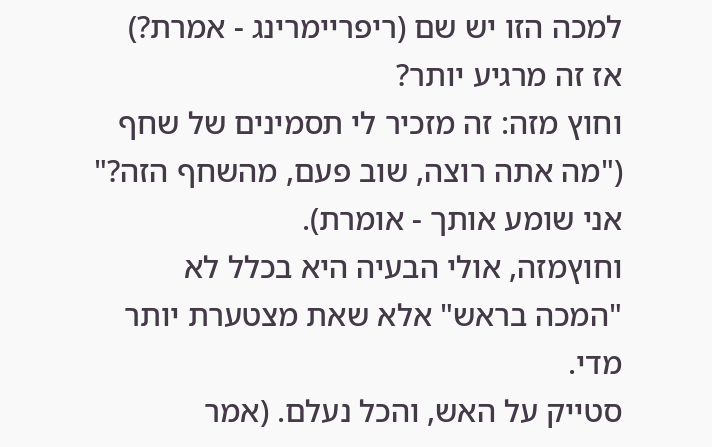למכה הזו יש שם (ריפריימרינג - אמרת?) אז זה מרגיע יותר?
וחוץ מזה: זה מזכיר לי תסמינים של שחף ("מה אתה רוצה, שוב פעם, מהשחף הזה?" אני שומע אותך - אומרת).
וחוץמזה, אולי הבעיה היא בכלל לא "המכה בראש" אלא שאת מצטערת יותר מדי.
סטייק על האש, והכל נעלם. (אמר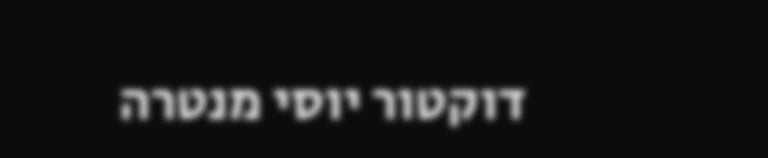דוקטור יוסי מנטרה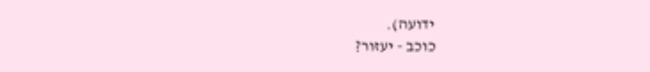ידועה).
כוכב - יעזור?